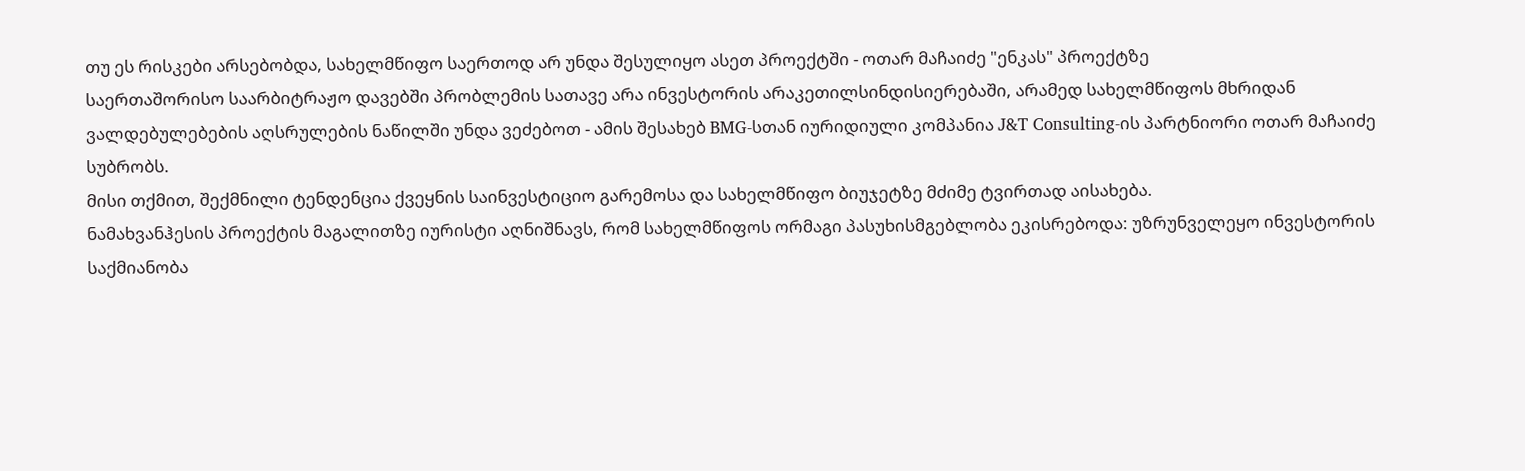თუ ეს რისკები არსებობდა, სახელმწიფო საერთოდ არ უნდა შესულიყო ასეთ პროექტში - ოთარ მაჩაიძე "ენკას" პროექტზე
საერთაშორისო საარბიტრაჟო დავებში პრობლემის სათავე არა ინვესტორის არაკეთილსინდისიერებაში, არამედ სახელმწიფოს მხრიდან ვალდებულებების აღსრულების ნაწილში უნდა ვეძებოთ - ამის შესახებ BMG-სთან იურიდიული კომპანია J&T Consulting-ის პარტნიორი ოთარ მაჩაიძე სუბრობს.
მისი თქმით, შექმნილი ტენდენცია ქვეყნის საინვესტიციო გარემოსა და სახელმწიფო ბიუჯეტზე მძიმე ტვირთად აისახება.
ნამახვანჰესის პროექტის მაგალითზე იურისტი აღნიშნავს, რომ სახელმწიფოს ორმაგი პასუხისმგებლობა ეკისრებოდა: უზრუნველეყო ინვესტორის საქმიანობა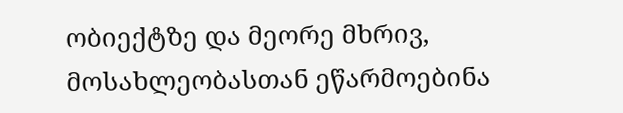ობიექტზე და მეორე მხრივ, მოსახლეობასთან ეწარმოებინა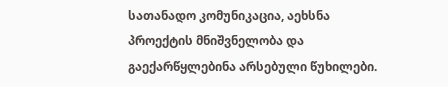სათანადო კომუნიკაცია, აეხსნა პროექტის მნიშვნელობა და გაექარწყლებინა არსებული წუხილები.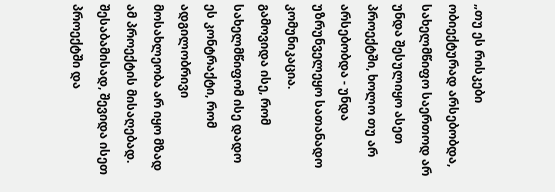„თუ ეს რისკები ობიექტურად არსებობდა, სახელმწიფო საერთოდ არ უნდა შესულიყო ასეთ პროექტში, ხოლო თუ არ არსებობდა - უნდა უზრუნველეყო სათანადო კომუნიკაცია.
გამოვიდა ისე, რომ სახელმწიფომ ისე დადო ეს კონტრაქტი, რომ ადგილობრივი მოსახლეობა არ იყო მზად ამ პროექტის მისაღებად. შესაბამისად, შევიდა ისეთ პროექტში და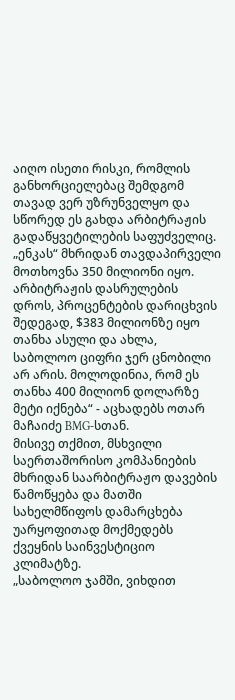აიღო ისეთი რისკი, რომლის განხორციელებაც შემდგომ თავად ვერ უზრუნველყო და სწორედ ეს გახდა არბიტრაჟის გადაწყვეტილების საფუძველიც. „ენკას“ მხრიდან თავდაპირველი მოთხოვნა 350 მილიონი იყო. არბიტრაჟის დასრულების დროს, პროცენტების დარიცხვის შედეგად, $383 მილიონზე იყო თანხა ასული და ახლა, საბოლოო ციფრი ჯერ ცნობილი არ არის. მოლოდინია, რომ ეს თანხა 400 მილიონ დოლარზე მეტი იქნება“ - აცხადებს ოთარ მაჩაიძე BMG-სთან.
მისივე თქმით, მსხვილი საერთაშორისო კომპანიების მხრიდან საარბიტრაჟო დავების წამოწყება და მათში სახელმწიფოს დამარცხება უარყოფითად მოქმედებს ქვეყნის საინვესტიციო კლიმატზე.
„საბოლოო ჯამში, ვიხდით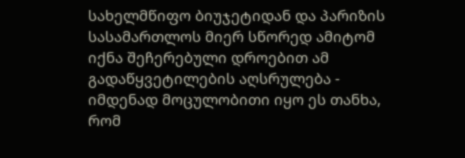სახელმწიფო ბიუჯეტიდან და პარიზის სასამართლოს მიერ სწორედ ამიტომ იქნა შეჩერებული დროებით ამ გადაწყვეტილების აღსრულება - იმდენად მოცულობითი იყო ეს თანხა, რომ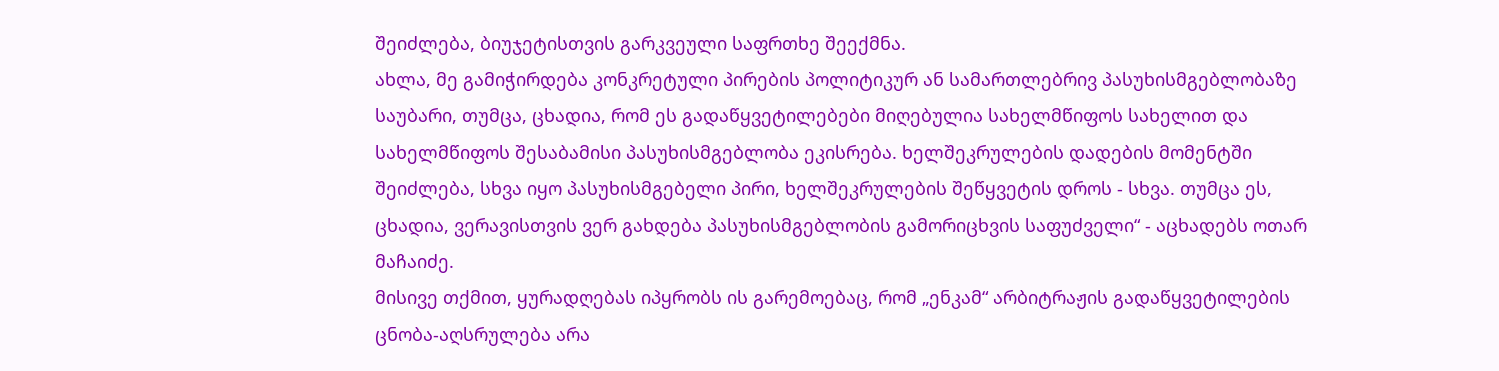შეიძლება, ბიუჯეტისთვის გარკვეული საფრთხე შეექმნა.
ახლა, მე გამიჭირდება კონკრეტული პირების პოლიტიკურ ან სამართლებრივ პასუხისმგებლობაზე საუბარი, თუმცა, ცხადია, რომ ეს გადაწყვეტილებები მიღებულია სახელმწიფოს სახელით და სახელმწიფოს შესაბამისი პასუხისმგებლობა ეკისრება. ხელშეკრულების დადების მომენტში შეიძლება, სხვა იყო პასუხისმგებელი პირი, ხელშეკრულების შეწყვეტის დროს - სხვა. თუმცა ეს, ცხადია, ვერავისთვის ვერ გახდება პასუხისმგებლობის გამორიცხვის საფუძველი“ - აცხადებს ოთარ მაჩაიძე.
მისივე თქმით, ყურადღებას იპყრობს ის გარემოებაც, რომ „ენკამ“ არბიტრაჟის გადაწყვეტილების ცნობა-აღსრულება არა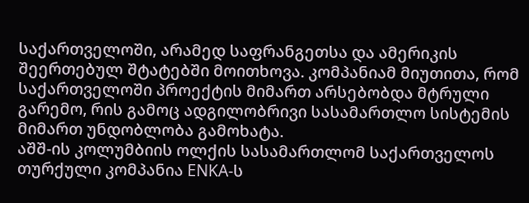საქართველოში, არამედ საფრანგეთსა და ამერიკის შეერთებულ შტატებში მოითხოვა. კომპანიამ მიუთითა, რომ საქართველოში პროექტის მიმართ არსებობდა მტრული გარემო, რის გამოც ადგილობრივი სასამართლო სისტემის მიმართ უნდობლობა გამოხატა.
აშშ-ის კოლუმბიის ოლქის სასამართლომ საქართველოს თურქული კომპანია ENKA-ს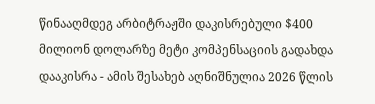წინააღმდეგ არბიტრაჟში დაკისრებული $400 მილიონ დოლარზე მეტი კომპენსაციის გადახდა დააკისრა - ამის შესახებ აღნიშნულია 2026 წლის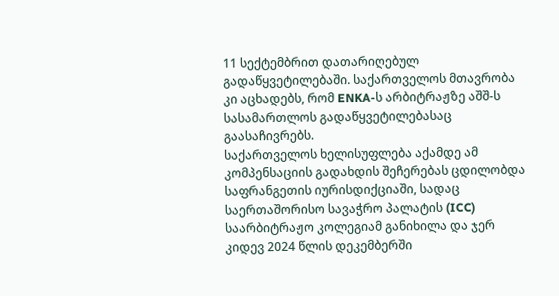11 სექტემბრით დათარიღებულ გადაწყვეტილებაში. საქართველოს მთავრობა კი აცხადებს, რომ ENKA-ს არბიტრაჟზე აშშ-ს სასამართლოს გადაწყვეტილებასაც გაასაჩივრებს.
საქართველოს ხელისუფლება აქამდე ამ კომპენსაციის გადახდის შეჩერებას ცდილობდა საფრანგეთის იურისდიქციაში, სადაც საერთაშორისო სავაჭრო პალატის (ICC) საარბიტრაჟო კოლეგიამ განიხილა და ჯერ კიდევ 2024 წლის დეკემბერში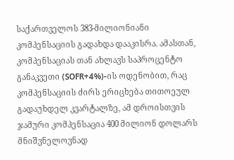საქართველოს 383-მილიონიანი კომპენსაციის გადახდა დააკისრა. ამასთან, კომპენსაციას თან ახლავს საპროცენტო განაკვეთი (SOFR+4%)-ის ოდენობით, რაც კომპენსაციის ძირს ერიცხება თითოეულ გადაუხდელ კვარტალზე, ამ დროისთვის ჯამური კომპენსაცია 400 მილიონ დოლარს მნიშვნელოვნად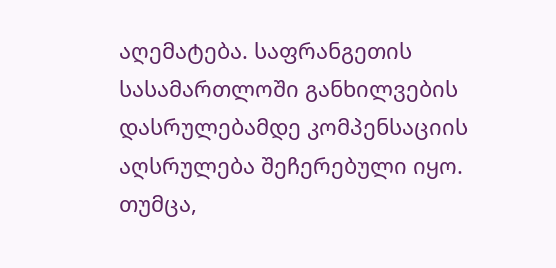აღემატება. საფრანგეთის სასამართლოში განხილვების დასრულებამდე კომპენსაციის აღსრულება შეჩერებული იყო. თუმცა,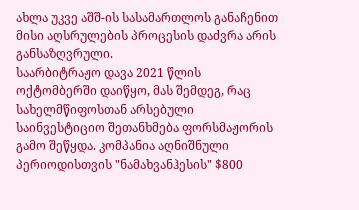ახლა უკვე აშშ-ის სასამართლოს განაჩენით მისი აღსრულების პროცესის დაძვრა არის განსაზღვრული.
საარბიტრაჟო დავა 2021 წლის ოქტომბერში დაიწყო, მას შემდეგ, რაც სახელმწიფოსთან არსებული საინვესტიციო შეთანხმება ფორსმაჟორის გამო შეწყდა. კომპანია აღნიშნული პერიოდისთვის "ნამახვანჰესის" $800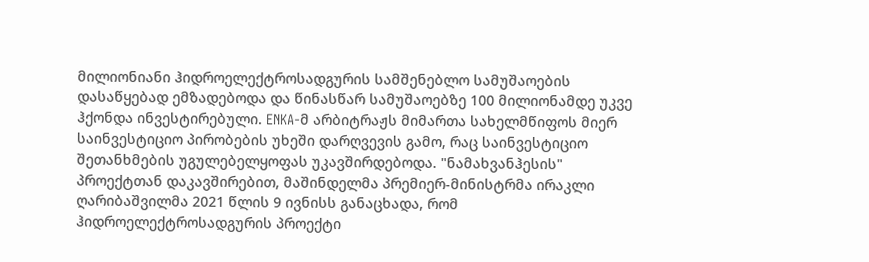მილიონიანი ჰიდროელექტროსადგურის სამშენებლო სამუშაოების დასაწყებად ემზადებოდა და წინასწარ სამუშაოებზე 100 მილიონამდე უკვე ჰქონდა ინვესტირებული. ENKA-მ არბიტრაჟს მიმართა სახელმწიფოს მიერ საინვესტიციო პირობების უხეში დარღვევის გამო, რაც საინვესტიციო შეთანხმების უგულებელყოფას უკავშირდებოდა. "ნამახვანჰესის" პროექტთან დაკავშირებით, მაშინდელმა პრემიერ-მინისტრმა ირაკლი ღარიბაშვილმა 2021 წლის 9 ივნისს განაცხადა, რომ ჰიდროელექტროსადგურის პროექტი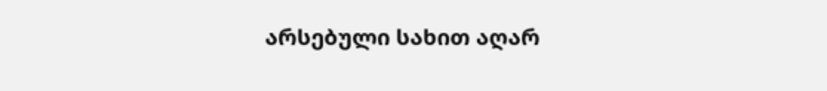არსებული სახით აღარ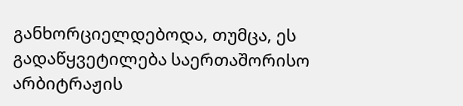განხორციელდებოდა, თუმცა, ეს გადაწყვეტილება საერთაშორისო არბიტრაჟის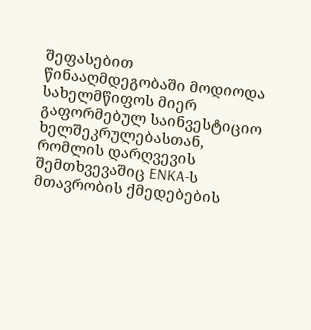შეფასებით წინააღმდეგობაში მოდიოდა სახელმწიფოს მიერ გაფორმებულ საინვესტიციო ხელშეკრულებასთან, რომლის დარღვევის შემთხვევაშიც ENKA-ს მთავრობის ქმედებების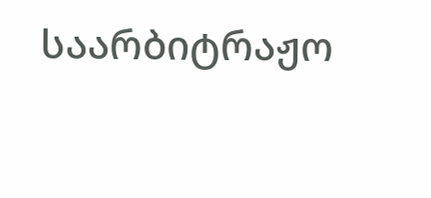საარბიტრაჟო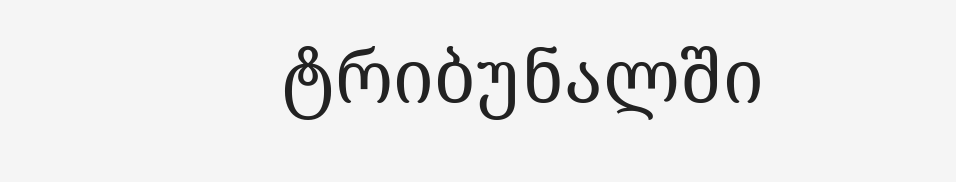ტრიბუნალში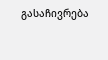გასაჩივრება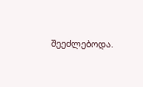შეეძლებოდა.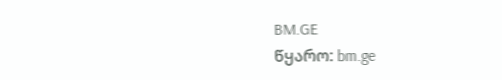BM.GE
წყარო: bm.ge